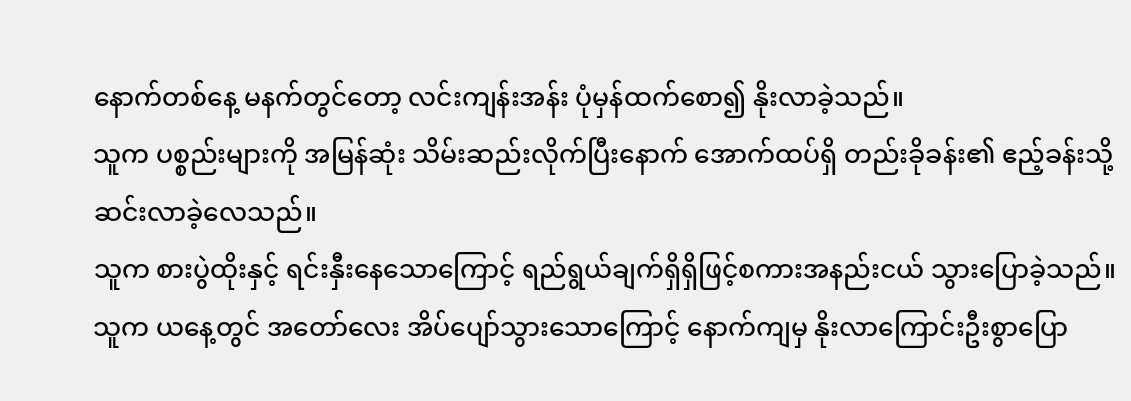နောက်တစ်နေ့ မနက်တွင်တော့ လင်းကျန်းအန်း ပုံမှန်ထက်စော၍ နိုးလာခဲ့သည်။
သူက ပစ္စည်းများကို အမြန်ဆုံး သိမ်းဆည်းလိုက်ပြီးနောက် အောက်ထပ်ရှိ တည်းခိုခန်း၏ ဧည့်ခန်းသို့ ဆင်းလာခဲ့လေသည်။
သူက စားပွဲထိုးနှင့် ရင်းနှီးနေသောကြောင့် ရည်ရွယ်ချက်ရှိရှိဖြင့်စကားအနည်းငယ် သွားပြောခဲ့သည်။
သူက ယနေ့တွင် အတော်လေး အိပ်ပျော်သွားသောကြောင့် နောက်ကျမှ နိုးလာကြောင်းဦးစွာပြော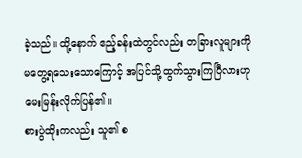ခဲ့သည်။ ထို့နောက် ဧည့်ခန်းထဲတွင်လည်း တခြားလူများကို မတွေ့ရသေးသောကြောင့် အပြင်သို့ထွက်သွားကြပြီလားဟု မေးမြန်းလိုက်ပြန်၏။
စားပွဲထိုးကလည်း သူ၏ စ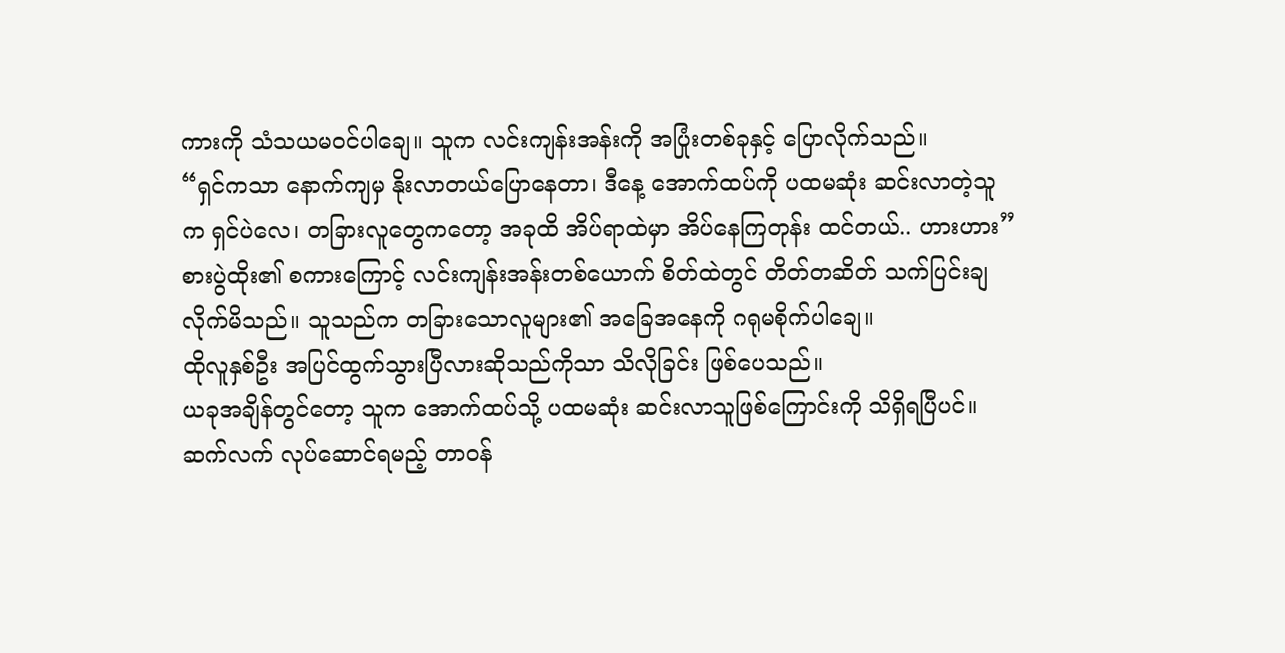ကားကို သံသယမဝင်ပါချေ။ သူက လင်းကျန်းအန်းကို အပြုံးတစ်ခုနှင့် ပြောလိုက်သည်။
“ရှင်ကသာ နောက်ကျမှ နိုးလာတယ်ပြောနေတာ၊ ဒီနေ့ အောက်ထပ်ကို ပထမဆုံး ဆင်းလာတဲ့သူက ရှင်ပဲလေ၊ တခြားလူတွေကတော့ အခုထိ အိပ်ရာထဲမှာ အိပ်နေကြတုန်း ထင်တယ်.. ဟားဟား”
စားပွဲထိုး၏ စကားကြောင့် လင်းကျန်းအန်းတစ်ယောက် စိတ်ထဲတွင် တိတ်တဆိတ် သက်ပြင်းချလိုက်မိသည်။ သူသည်က တခြားသောလူများ၏ အခြေအနေကို ဂရုမစိုက်ပါချေ။
ထိုလူနှစ်ဦး အပြင်ထွက်သွားပြီလားဆိုသည်ကိုသာ သိလိုခြင်း ဖြစ်ပေသည်။
ယခုအချိန်တွင်တော့ သူက အောက်ထပ်သို့ ပထမဆုံး ဆင်းလာသူဖြစ်ကြောင်းကို သိရှိရပြီပင်။
ဆက်လက် လုပ်ဆောင်ရမည့် တာဝန်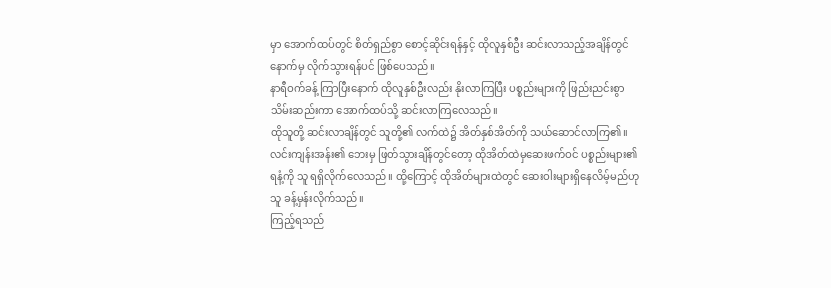မှာ အောက်ထပ်တွင် စိတ်ရှည်စွာ စောင့်ဆိုင်းရန်နှင့် ထိုလူနှစ်ဦး ဆင်းလာသည့်အချိန်တွင် နောက်မှ လိုက်သွားရန်ပင် ဖြစ်ပေသည်။
နာရီဝက်ခန့် ကြာပြီးနောက် ထိုလူနှစ်ဦးလည်း နိုးလာကြပြီး ပစ္စည်းများကို ဖြည်းညင်းစွာ သိမ်းဆည်းကာ အောက်ထပ်သို့ ဆင်းလာကြလေသည်။
ထိုသူတို့ ဆင်းလာချိန်တွင် သူတို့၏ လက်ထဲ၌ အိတ်နှစ်အိတ်ကို သယ်ဆောင်လာကြ၏။
လင်းကျန်းအန်း၏ ဘေးမှ ဖြတ်သွားချိန်တွင်တော့ ထိုအိတ်ထဲမှဆေးဖက်ဝင် ပစ္စည်းများ၏ ရနံ့ကို သူ ရရှိလိုက်လေသည်။ ထို့ကြောင့် ထိုအိတ်များထဲတွင် ဆေးဝါးများရှိနေလိမ့်မည်ဟု သူ ခန့်မှန်းလိုက်သည်။
ကြည့်ရသည်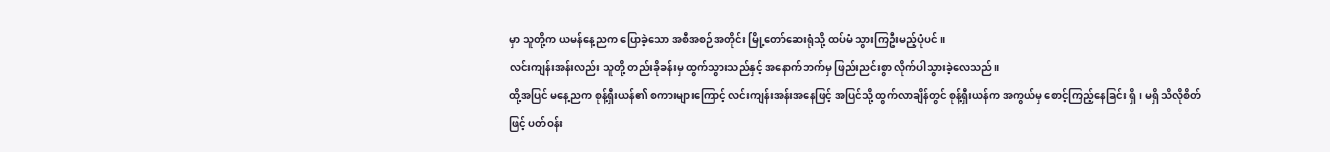မှာ သူတို့က ယမန်နေ့ညက ပြောခဲ့သော အစီအစဉ်အတိုင်း မြို့တော်ဆေးရုံသို့ ထပ်မံ သွားကြဦးမည့်ပုံပင်။
လင်းကျန်းအန်းလည်း သူတို့ တည်းခိုခန်းမှ ထွက်သွားသည်နှင့် အနောက်ဘက်မှ ဖြည်းညင်းစွာ လိုက်ပါသွားခဲ့လေသည်။
ထို့အပြင် မနေ့ညက စုန့်ရှီးယန်၏ စကားများကြောင့် လင်းကျန်းအန်းအနေဖြင့် အပြင်သို့ ထွက်လာချိန်တွင် စုန့်ရှီးယန်က အကွယ်မှ စောင့်ကြည့်နေခြင်း ရှိ၊ မရှိ သိလိုစိတ်ဖြင့် ပတ်ဝန်း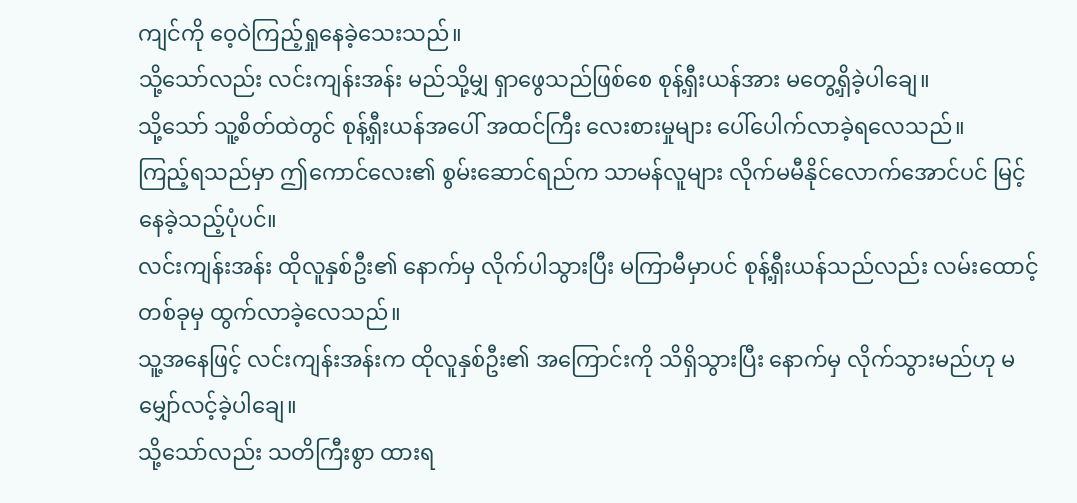ကျင်ကို ဝေ့ဝဲကြည့်ရှုနေခဲ့သေးသည်။
သို့သော်လည်း လင်းကျန်းအန်း မည်သို့မျှ ရှာဖွေသည်ဖြစ်စေ စုန့်ရှီးယန်အား မတွေ့ရှိခဲ့ပါချေ။
သို့သော် သူ့စိတ်ထဲတွင် စုန့်ရှီးယန်အပေါ် အထင်ကြီး လေးစားမှုများ ပေါ်ပေါက်လာခဲ့ရလေသည်။
ကြည့်ရသည်မှာ ဤကောင်လေး၏ စွမ်းဆောင်ရည်က သာမန်လူများ လိုက်မမီနိုင်လောက်အောင်ပင် မြင့်နေခဲ့သည့်ပုံပင်။
လင်းကျန်းအန်း ထိုလူနှစ်ဦး၏ နောက်မှ လိုက်ပါသွားပြီး မကြာမီမှာပင် စုန့်ရှီးယန်သည်လည်း လမ်းထောင့်တစ်ခုမှ ထွက်လာခဲ့လေသည်။
သူ့အနေဖြင့် လင်းကျန်းအန်းက ထိုလူနှစ်ဦး၏ အကြောင်းကို သိရှိသွားပြီး နောက်မှ လိုက်သွားမည်ဟု မမျှော်လင့်ခဲ့ပါချေ။
သို့သော်လည်း သတိကြီးစွာ ထားရ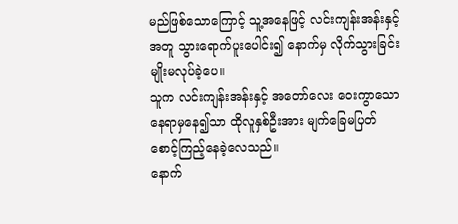မည်ဖြစ်သောကြောင့် သူ့အနေဖြင့် လင်းကျန်းအန်းနှင့်အတူ သွားရောက်ပူးပေါင်း၍ နောက်မှ လိုက်သွားခြင်းမျိုးမလုပ်ခဲ့ပေ။
သူက လင်းကျန်းအန်းနှင့် အတော်လေး ဝေးကွာသော နေရာမှနေ၍သာ ထိုလူနှစ်ဦးအား မျက်ခြေမပြတ် စောင့်ကြည့်နေခဲ့လေသည်။
နောက်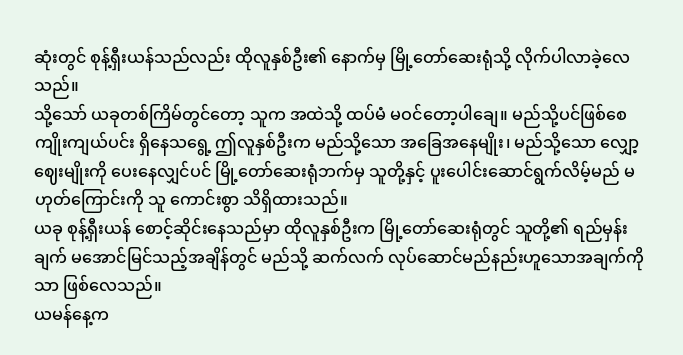ဆုံးတွင် စုန့်ရှီးယန်သည်လည်း ထိုလူနှစ်ဦး၏ နောက်မှ မြို့တော်ဆေးရုံသို့ လိုက်ပါလာခဲ့လေသည်။
သို့သော် ယခုတစ်ကြိမ်တွင်တော့ သူက အထဲသို့ ထပ်မံ မဝင်တော့ပါချေ။ မည်သို့ပင်ဖြစ်စေ ကျိုးကျယ်ပင်း ရှိနေသရွေ့ ဤလူနှစ်ဦးက မည်သို့သော အခြေအနေမျိုး၊ မည်သို့သော လျှော့ဈေးမျိုးကို ပေးနေလျှင်ပင် မြို့တော်ဆေးရုံဘက်မှ သူတို့နှင့် ပူးပေါင်းဆောင်ရွက်လိမ့်မည် မဟုတ်ကြောင်းကို သူ ကောင်းစွာ သိရှိထားသည်။
ယခု စုန့်ရှီးယန် စောင့်ဆိုင်းနေသည်မှာ ထိုလူနှစ်ဦးက မြို့တော်ဆေးရုံတွင် သူတို့၏ ရည်မှန်းချက် မအောင်မြင်သည့်အချိန်တွင် မည်သို့ ဆက်လက် လုပ်ဆောင်မည်နည်းဟူသောအချက်ကိုသာ ဖြစ်လေသည်။
ယမန်နေ့က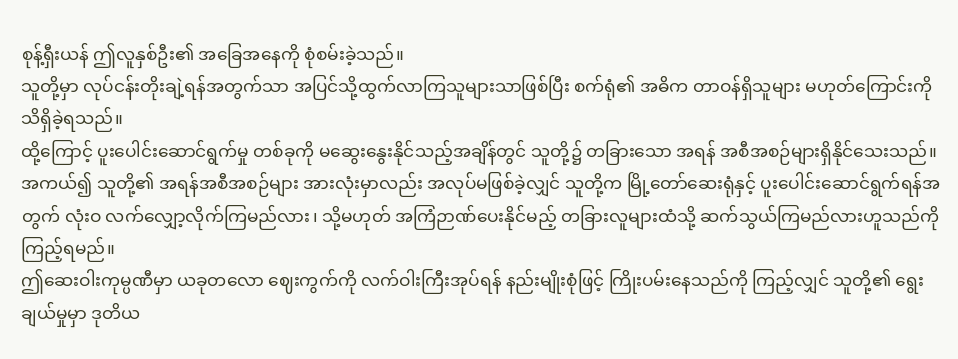စုန့်ရှီးယန် ဤလူနှစ်ဦး၏ အခြေအနေကို စုံစမ်းခဲ့သည်။
သူတို့မှာ လုပ်ငန်းတိုးချဲ့ရန်အတွက်သာ အပြင်သို့ထွက်လာကြသူများသာဖြစ်ပြီး စက်ရုံ၏ အဓိက တာဝန်ရှိသူများ မဟုတ်ကြောင်းကို သိရှိခဲ့ရသည်။
ထို့ကြောင့် ပူးပေါင်းဆောင်ရွက်မှု တစ်ခုကို မဆွေးနွေးနိုင်သည့်အချိန်တွင် သူတို့၌ တခြားသော အရန် အစီအစဉ်များရှိနိုင်သေးသည်။
အကယ်၍ သူတို့၏ အရန်အစီအစဉ်များ အားလုံးမှာလည်း အလုပ်မဖြစ်ခဲ့လျှင် သူတို့က မြို့တော်ဆေးရုံနှင့် ပူးပေါင်းဆောင်ရွက်ရန်အတွက် လုံးဝ လက်လျှော့လိုက်ကြမည်လား၊ သို့မဟုတ် အကြံဉာဏ်ပေးနိုင်မည့် တခြားလူများထံသို့ ဆက်သွယ်ကြမည်လားဟူသည်ကိုကြည့်ရမည်။
ဤဆေးဝါးကုမ္ပဏီမှာ ယခုတလော ဈေးကွက်ကို လက်ဝါးကြီးအုပ်ရန် နည်းမျိုးစုံဖြင့် ကြိုးပမ်းနေသည်ကို ကြည့်လျှင် သူတို့၏ ရွေးချယ်မှုမှာ ဒုတိယ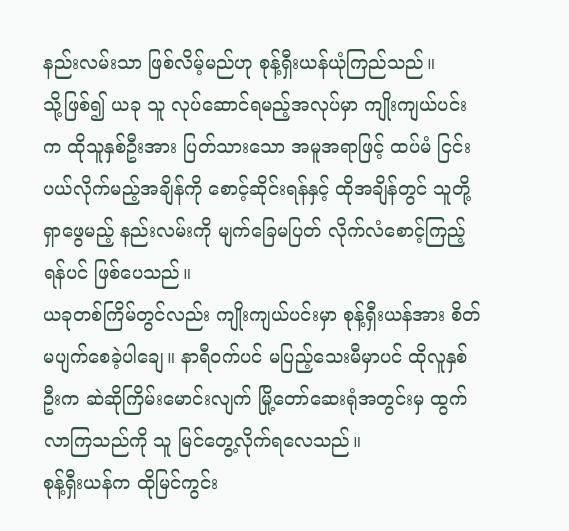နည်းလမ်းသာ ဖြစ်လိမ့်မည်ဟု စုန့်ရှီးယန်ယုံကြည်သည်။
သို့ဖြစ်၍ ယခု သူ လုပ်ဆောင်ရမည့်အလုပ်မှာ ကျိုးကျယ်ပင်းက ထိုသူနှစ်ဦးအား ပြတ်သားသော အမူအရာဖြင့် ထပ်မံ ငြင်းပယ်လိုက်မည့်အချိန်ကို စောင့်ဆိုင်းရန်နှင့် ထိုအချိန်တွင် သူတို့ ရှာဖွေမည့် နည်းလမ်းကို မျက်ခြေမပြတ် လိုက်လံစောင့်ကြည့်ရန်ပင် ဖြစ်ပေသည်။
ယခုတစ်ကြိမ်တွင်လည်း ကျိုးကျယ်ပင်းမှာ စုန့်ရှီးယန်အား စိတ်မပျက်စေခဲ့ပါချေ။ နာရီဝက်ပင် မပြည့်သေးမီမှာပင် ထိုလူနှစ်ဦးက ဆဲဆိုကြိမ်းမောင်းလျက် မြို့တော်ဆေးရုံအတွင်းမှ ထွက်လာကြသည်ကို သူ မြင်တွေ့လိုက်ရလေသည်။
စုန့်ရှီးယန်က ထိုမြင်ကွင်း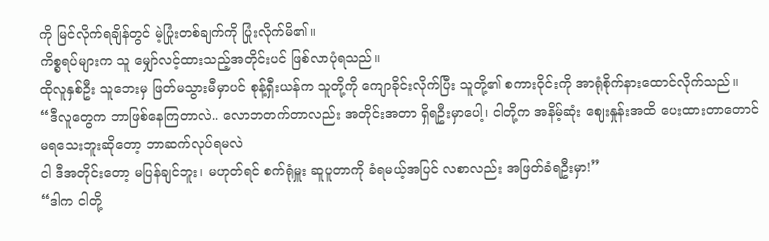ကို မြင်လိုက်ရချိန်တွင် မဲ့ပြုံးတစ်ချက်ကို ပြုံးလိုက်မိ၏။
ကိစ္စရပ်များက သူ မျှော်လင့်ထားသည့်အတိုင်းပင် ဖြစ်လာပုံရသည်။
ထိုလူနှစ်ဦး သူဘေးမှ ဖြတ်မသွားမီမှာပင် စုန့်ရှီးယန်က သူတို့ကို ကျောခိုင်းလိုက်ပြီး သူတို့၏ စကားဝိုင်းကို အာရုံစိုက်နားထောင်လိုက်သည်။
“ဒီလူတွေက ဘာဖြစ်နေကြတာလဲ.. လောဘတက်တာလည်း အတိုင်းအတာ ရှိရဦးမှာပေါ့၊ ငါတို့က အနိမ့်ဆုံး ဈေးနှုန်းအထိ ပေးထားတာတောင် မရသေးဘူးဆိုတော့ ဘာဆက်လုပ်ရမလဲ
ငါ ဒီအတိုင်းတော့ မပြန်ချင်ဘူး၊ မဟုတ်ရင် စက်ရုံမှူး ဆူပူတာကို ခံရမယ့်အပြင် လစာလည်း အဖြတ်ခံရဦးမှာ!”
“ဒါက ငါတို့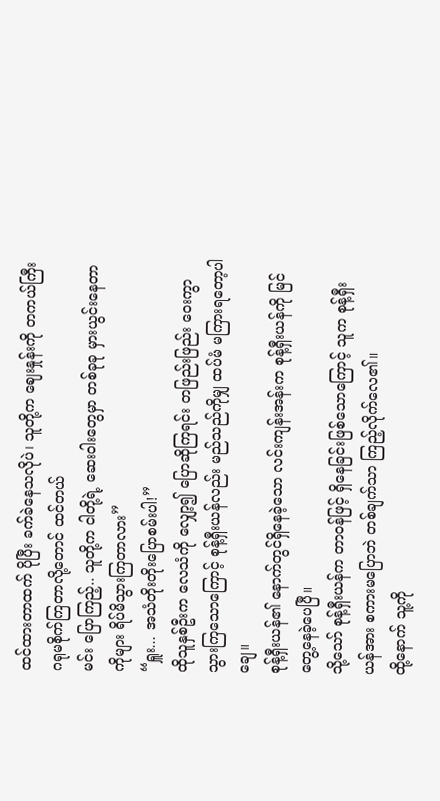ထင်ထားတာထက် ပိုပြီး ခက်ခဲနေသလိုပဲ၊ သူတို့က ဈေးနှုန်းကို တကယ်ကြီး ဂရုမစိုက်ကြတာလို့တောင် ထင်တယ်
မင်း ပြောကြည့်.. သူတို့က ငါတို့ရဲ့ ဆေးဝါးတွေမှာ တစ်ခုခု မှားယွင်းနေတာကိုများ ရိပ်မိသွားကြတာလား”
“ရှူး... အသံတိုးတိုးပြောစမ်းပါ!”
ထိုသူနှစ်ဦးက လေသံကို လျှော့၍ ပြောဆိုကြရင်း တဖြည်းဖြည်း ဝေးကွာသွားကြသောကြောင့် စုန့်ရှီးယန်လည်း မည်သည်ကိုမျှ ထပ်မံ မကြားရတော့ပါချေ။
စုန့်ရှီးယန်၏ နောက်တွင်ရှိနေခဲ့သော လင်းကျန်းအန်းက စုန့်ရှီးယန်ကို မြင်တွေ့နေခဲ့ပေပြီ။
သို့သော် စုန့်ရှီးယန်က တာဝန်ဖြင့် ရှိနေခြင်းဖြစ်သောကြောင့် သူက စုန့်ရှီးယန်အား စကားမပြောဘဲ တစ်ချက်သာ ကြည့်လိုက်လေ၏။
ထို့နောက် သူ့ကို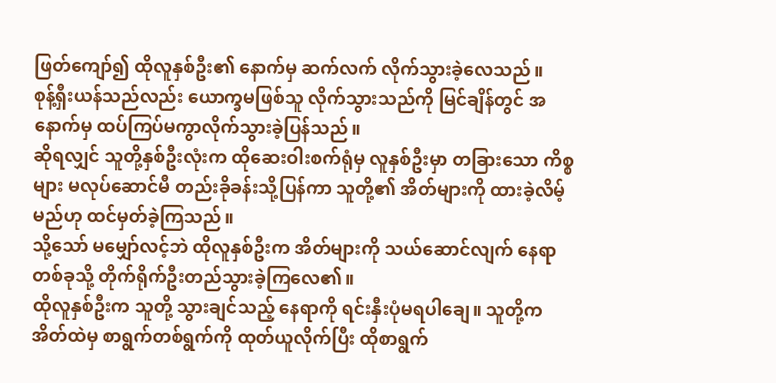ဖြတ်ကျော်၍ ထိုလူနှစ်ဦး၏ နောက်မှ ဆက်လက် လိုက်သွားခဲ့လေသည်။
စုန့်ရှီးယန်သည်လည်း ယောက္ခမဖြစ်သူ လိုက်သွားသည်ကို မြင်ချိန်တွင် အနောက်မှ ထပ်ကြပ်မကွာလိုက်သွားခဲ့ပြန်သည်။
ဆိုရလျှင် သူတို့နှစ်ဦးလုံးက ထိုဆေးဝါးစက်ရုံမှ လူနှစ်ဦးမှာ တခြားသော ကိစ္စများ မလုပ်ဆောင်မီ တည်းခိုခန်းသို့ပြန်ကာ သူတို့၏ အိတ်များကို ထားခဲ့လိမ့်မည်ဟု ထင်မှတ်ခဲ့ကြသည်။
သို့သော် မမျှော်လင့်ဘဲ ထိုလူနှစ်ဦးက အိတ်များကို သယ်ဆောင်လျက် နေရာတစ်ခုသို့ တိုက်ရိုက်ဦးတည်သွားခဲ့ကြလေ၏။
ထိုလူနှစ်ဦးက သူတို့ သွားချင်သည့် နေရာကို ရင်းနှီးပုံမရပါချေ။ သူတို့က အိတ်ထဲမှ စာရွက်တစ်ရွက်ကို ထုတ်ယူလိုက်ပြီး ထိုစာရွက်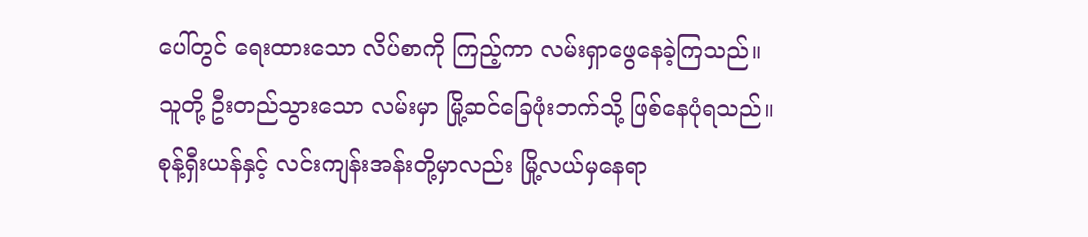ပေါ်တွင် ရေးထားသော လိပ်စာကို ကြည့်ကာ လမ်းရှာဖွေနေခဲ့ကြသည်။
သူတို့ ဦးတည်သွားသော လမ်းမှာ မြို့ဆင်ခြေဖုံးဘက်သို့ ဖြစ်နေပုံရသည်။
စုန့်ရှီးယန်နှင့် လင်းကျန်းအန်းတို့မှာလည်း မြို့လယ်မှနေရာ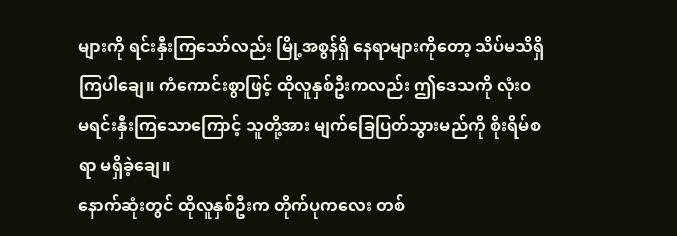များကို ရင်းနှီးကြသော်လည်း မြို့အစွန်ရှိ နေရာများကိုတော့ သိပ်မသိရှိကြပါချေ။ ကံကောင်းစွာဖြင့် ထိုလူနှစ်ဦးကလည်း ဤဒေသကို လုံးဝ မရင်းနှီးကြသောကြောင့် သူတို့အား မျက်ခြေပြတ်သွားမည်ကို စိုးရိမ်စရာ မရှိခဲ့ချေ။
နောက်ဆုံးတွင် ထိုလူနှစ်ဦးက တိုက်ပုကလေး တစ်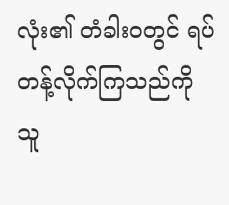လုံး၏ တံခါးဝတွင် ရပ်တန့်လိုက်ကြသည်ကို သူ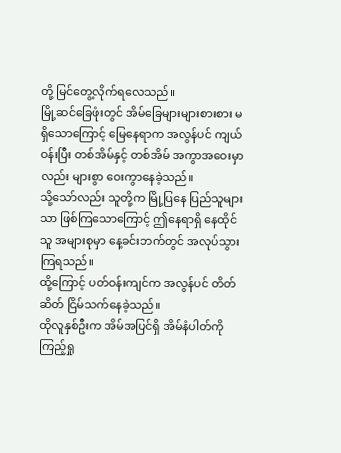တို့ မြင်တွေ့လိုက်ရလေသည်။
မြို့ဆင်ခြေဖုံးတွင် အိမ်ခြေများများစားစား မရှိသောကြောင့် မြေနေရာက အလွန်ပင် ကျယ်ဝန်းပြီး တစ်အိမ်နှင့် တစ်အိမ် အကွာအဝေးမှာလည်း များစွာ ဝေးကွာနေခဲ့သည်။
သို့သော်လည်း သူတို့က မြို့ပြနေ ပြည်သူများသာ ဖြစ်ကြသောကြောင့် ဤနေရာရှိ နေထိုင်သူ အများစုမှာ နေ့ခင်းဘက်တွင် အလုပ်သွားကြရသည်။
ထို့ကြောင့် ပတ်ဝန်းကျင်က အလွန်ပင် တိတ်ဆိတ် ငြိမ်သက်နေခဲ့သည်။
ထိုလူနှစ်ဦးက အိမ်အပြင်ရှိ အိမ်နံပါတ်ကို ကြည့်ရှု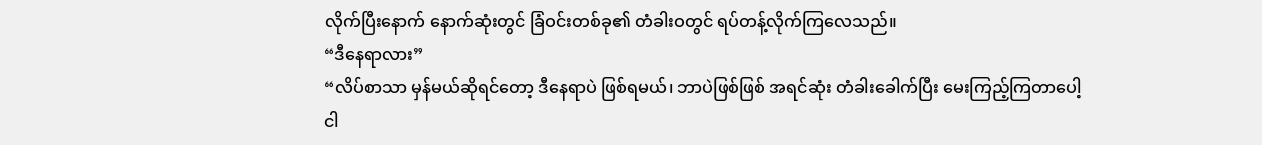လိုက်ပြီးနောက် နောက်ဆုံးတွင် ခြံဝင်းတစ်ခု၏ တံခါးဝတွင် ရပ်တန့်လိုက်ကြလေသည်။
“ဒီနေရာလား”
“လိပ်စာသာ မှန်မယ်ဆိုရင်တော့ ဒီနေရာပဲ ဖြစ်ရမယ်၊ ဘာပဲဖြစ်ဖြစ် အရင်ဆုံး တံခါးခေါက်ပြီး မေးကြည့်ကြတာပေါ့
ငါ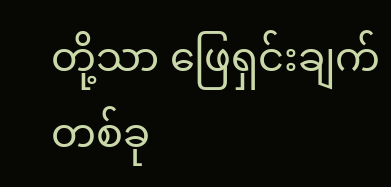တို့သာ ဖြေရှင်းချက်တစ်ခု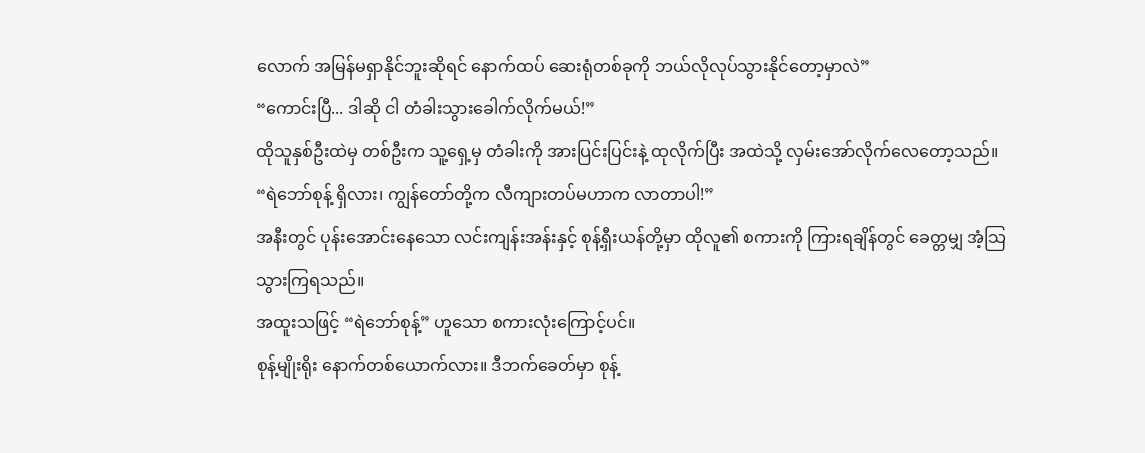လောက် အမြန်မရှာနိုင်ဘူးဆိုရင် နောက်ထပ် ဆေးရုံတစ်ခုကို ဘယ်လိုလုပ်သွားနိုင်တော့မှာလဲ”
“ကောင်းပြီ... ဒါဆို ငါ တံခါးသွားခေါက်လိုက်မယ်!”
ထိုသူနှစ်ဦးထဲမှ တစ်ဦးက သူ့ရှေ့မှ တံခါးကို အားပြင်းပြင်းနဲ့ ထုလိုက်ပြီး အထဲသို့ လှမ်းအော်လိုက်လေတော့သည်။
“ရဲဘော်စုန့် ရှိလား၊ ကျွန်တော်တို့က လီကျားတပ်မဟာက လာတာပါ!”
အနီးတွင် ပုန်းအောင်းနေသော လင်းကျန်းအန်းနှင့် စုန့်ရှီးယန်တို့မှာ ထိုလူ၏ စကားကို ကြားရချိန်တွင် ခေတ္တမျှ အံ့သြသွားကြရသည်။
အထူးသဖြင့် “ရဲဘော်စုန့်” ဟူသော စကားလုံးကြောင့်ပင်။
စုန့်မျိုးရိုး နောက်တစ်ယောက်လား။ ဒီဘက်ခေတ်မှာ စုန့်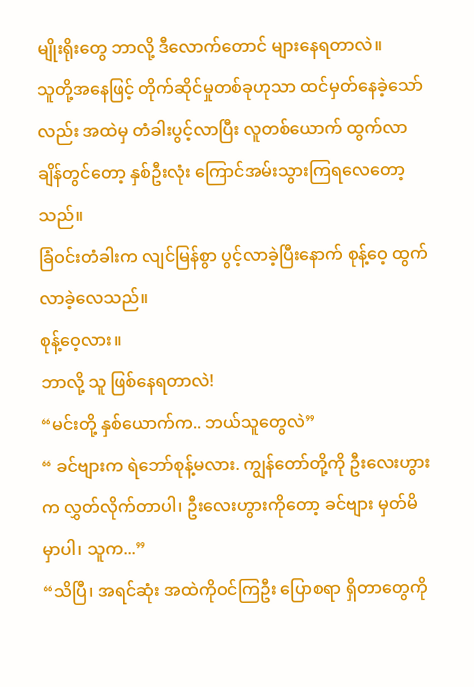မျိုးရိုးတွေ ဘာလို့ ဒီလောက်တောင် များနေရတာလဲ။
သူတို့အနေဖြင့် တိုက်ဆိုင်မှုတစ်ခုဟုသာ ထင်မှတ်နေခဲ့သော်လည်း အထဲမှ တံခါးပွင့်လာပြီး လူတစ်ယောက် ထွက်လာချိန်တွင်တော့ နှစ်ဦးလုံး ကြောင်အမ်းသွားကြရလေတော့သည်။
ခြံဝင်းတံခါးက လျင်မြန်စွာ ပွင့်လာခဲ့ပြီးနောက် စုန့်ဝေ့ ထွက်လာခဲ့လေသည်။
စုန့်ဝေ့လား။
ဘာလို့ သူ ဖြစ်နေရတာလဲ!
“မင်းတို့ နှစ်ယောက်က.. ဘယ်သူတွေလဲ”
“ ခင်ဗျားက ရဲဘော်စုန့်မလား. ကျွန်တော်တို့ကို ဦးလေးဟွားက လွှတ်လိုက်တာပါ၊ ဦးလေးဟွားကိုတော့ ခင်ဗျား မှတ်မိမှာပါ၊ သူက...”
“သိပြီ၊ အရင်ဆုံး အထဲကိုဝင်ကြဦး ပြောစရာ ရှိတာတွေကို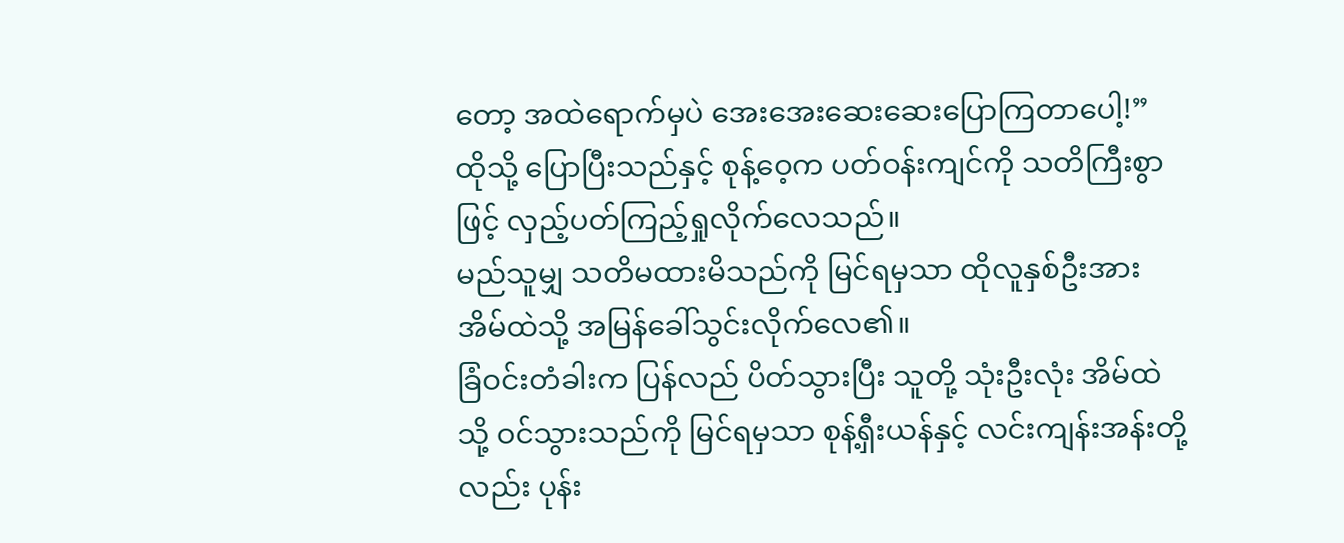တော့ အထဲရောက်မှပဲ အေးအေးဆေးဆေးပြောကြတာပေါ့!”
ထိုသို့ ပြောပြီးသည်နှင့် စုန့်ဝေ့က ပတ်ဝန်းကျင်ကို သတိကြီးစွာဖြင့် လှည့်ပတ်ကြည့်ရှုလိုက်လေသည်။
မည်သူမျှ သတိမထားမိသည်ကို မြင်ရမှသာ ထိုလူနှစ်ဦးအား အိမ်ထဲသို့ အမြန်ခေါ်သွင်းလိုက်လေ၏။
ခြံဝင်းတံခါးက ပြန်လည် ပိတ်သွားပြီး သူတို့ သုံးဦးလုံး အိမ်ထဲသို့ ဝင်သွားသည်ကို မြင်ရမှသာ စုန့်ရှီးယန်နှင့် လင်းကျန်းအန်းတို့လည်း ပုန်း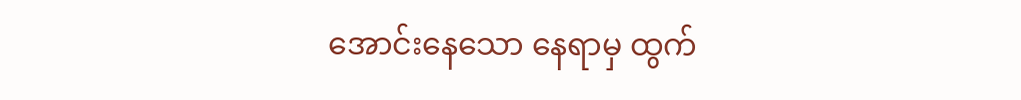အောင်းနေသော နေရာမှ ထွက်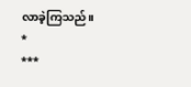လာခဲ့ကြသည်။
*
***